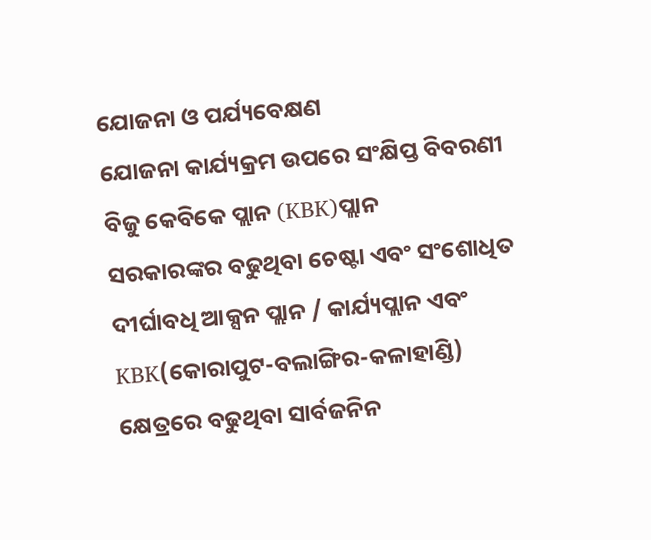ଯୋଜନା ଓ ପର୍ଯ୍ୟବେକ୍ଷଣ
ଯୋଜନା କାର୍ଯ୍ୟକ୍ରମ ଉପରେ ସଂକ୍ଷିପ୍ତ ବିବରଣୀ
ବିଜୁ କେବିକେ ପ୍ଲାନ (KBK)ପ୍ଲାନ
ସରକାରଙ୍କର ବଢୁଥିବା ଚେଷ୍ଟା ଏବଂ ସଂଶୋଧିତ ଦୀର୍ଘାବଧି ଆକ୍ସନ ପ୍ଲାନ / କାର୍ଯ୍ୟପ୍ଲାନ ଏବଂ KBK(କୋରାପୁଟ-ବଲାଙ୍ଗିର-କଳାହାଣ୍ଡି) କ୍ଷେତ୍ରରେ ବଢୁଥିବା ସାର୍ବଜନିନ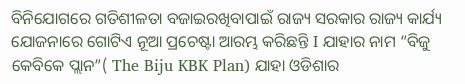ବିନିଯୋଗରେ ଗତିଶୀଳତା ବଜାଇରଖିବାପାଇଁ ରାଜ୍ୟ ସରକାର ରାଜ୍ୟ କାର୍ଯ୍ୟ ଯୋଜନାରେ ଗୋଟିଏ ନୂଆ ପ୍ରଚେଷ୍ଟା ଆରମ୍ଭ କରିଛନ୍ତି I ଯାହାର ନାମ “ବିଜୁ କେବିକେ ପ୍ଲାନ”( The Biju KBK Plan) ଯାହା ଓଡିଶାର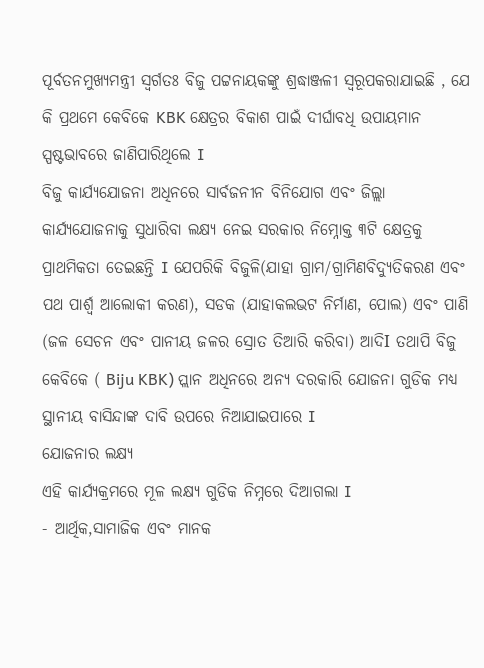ପୂର୍ବତନମୁଖ୍ୟମନ୍ତ୍ରୀ ସ୍ଵର୍ଗତଃ ବିଜୁ ପଟ୍ଟନାୟକଙ୍କୁ ଶ୍ରଦ୍ଧାଞ୍ଜଳୀ ସ୍ଵରୂପକରାଯାଇଛି , ଯେ କି ପ୍ରଥମେ କେବିକେ KBK କ୍ଷେତ୍ରର ବିକାଶ ପାଇଁ ଦୀର୍ଘାବଧି ଉପାୟମାନ ସ୍ପଷ୍ଟଭାବରେ ଜାଣିପାରିଥିଲେ I
ବିଜୁ କାର୍ଯ୍ୟଯୋଜନା ଅଧିନରେ ସାର୍ବଜନୀନ ବିନିଯୋଗ ଏବଂ ଜିଲ୍ଲା କାର୍ଯ୍ୟଯୋଜନାକୁ ସୁଧାରିବା ଲକ୍ଷ୍ୟ ନେଇ ସରକାର ନିମ୍ନୋକ୍ତ ୩ଟି କ୍ଷେତ୍ରକୁ ପ୍ରାଥମିକତା ତେଇଛନ୍ତି I ଯେପରିକି ବିଜୁଳି(ଯାହା ଗ୍ରାମ/ଗ୍ରାମିଣବିଦ୍ୟୁତିକରଣ ଏବଂ ପଥ ପାର୍ଶ୍ବ ଆଲୋକୀ କରଣ), ସଡକ (ଯାହାକଲଭଟ ନିର୍ମାଣ, ପୋଲ) ଏବଂ ପାଣି (ଜଳ ସେଚନ ଏବଂ ପାନୀୟ ଜଳର ସ୍ରୋତ ତିଆରି କରିବା) ଆଦିI ତଥାପି ବିଜୁ କେବିକେ ( Biju KBK) ପ୍ଲାନ ଅଧିନରେ ଅନ୍ୟ ଦରକାରି ଯୋଜନା ଗୁଡିକ ମଧ୍ୟ ସ୍ଥାନୀୟ ବାସିନ୍ଦାଙ୍କ ଦାବି ଉପରେ ନିଆଯାଇପାରେ I
ଯୋଜନାର ଲକ୍ଷ୍ୟ
ଏହି କାର୍ଯ୍ୟକ୍ରମରେ ମୂଳ ଲକ୍ଷ୍ୟ ଗୁଡିକ ନିମ୍ନରେ ଦିଆଗଲା I
- ଆର୍ଥିକ,ସାମାଜିକ ଏବଂ ମାନକ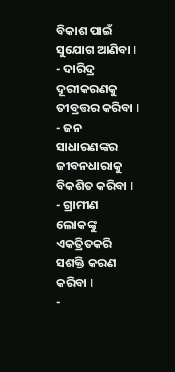ବିକାଶ ପାଇଁ ସୁଯୋଗ ଆଣିବା I
- ଦାରିଦ୍ର ଦୂରୀକରଣକୁ ତୀବ୍ରତ୍ତର କରିବା I
- ଜନ ସାଧାରଣଙ୍କର ଜୀବନଧାରାକୁ ବିକଶିତ କରିବା I
- ଗ୍ରାମୀଣ ଲୋକଙ୍କୁ ଏକତ୍ରିତକରି ସଶକ୍ତି କରଣ କରିବା I
-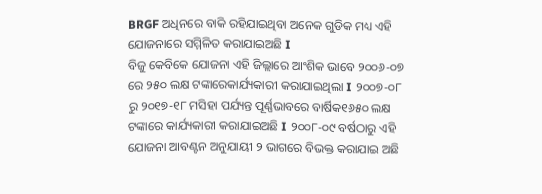BRGF ଅଧିନରେ ବାକି ରହିଯାଇଥିବା ଅନେକ ଗୁଡିକ ମଧ୍ୟ ଏହି ଯୋଜନାରେ ସମ୍ମିଳିତ କରାଯାଇଅଛି I
ବିଜୁ କେବିକେ ଯୋଜନା ଏହି ଜିଲ୍ଲାରେ ଆଂଶିକ ଭାବେ ୨୦୦୬-୦୭ ରେ ୨୫୦ ଲକ୍ଷ ଟଙ୍କାରେକାର୍ଯ୍ୟକାରୀ କରାଯାଇଥିଲା I ୨୦୦୭-୦୮ ରୁ ୨୦୧୭-୧୮ ମସିହା ପର୍ଯ୍ୟନ୍ତ ପୂର୍ଣ୍ଣଭାବରେ ବାର୍ଷିକ୧୬୫୦ ଲକ୍ଷ ଟଙ୍କାରେ କାର୍ଯ୍ୟକାରୀ କରାଯାଇଅଛି I ୨୦୦୮-୦୯ ବର୍ଷଠାରୁ ଏହି ଯୋଜନା ଆବଣ୍ଟନ ଅନୁଯାୟୀ ୨ ଭାଗରେ ବିଭକ୍ତ କରାଯାଇ ଅଛି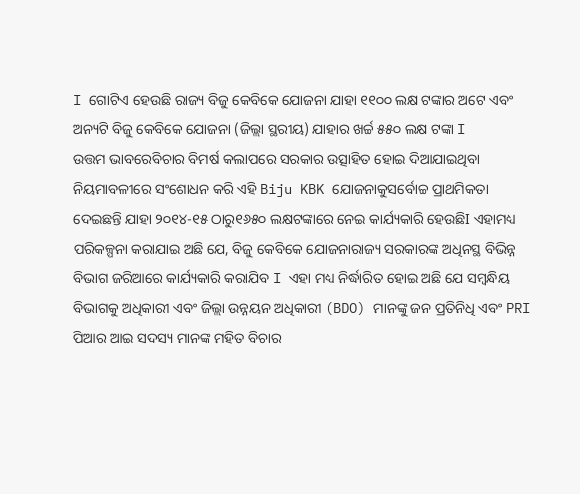I ଗୋଟିଏ ହେଉଛି ରାଜ୍ୟ ବିଜୁ କେବିକେ ଯୋଜନା ଯାହା ୧୧୦୦ ଲକ୍ଷ ଟଙ୍କାର ଅଟେ ଏବଂ ଅନ୍ୟଟି ବିଜୁ କେବିକେ ଯୋଜନା (ଜିଲ୍ଲା ସ୍ଥରୀୟ) ଯାହାର ଖର୍ଚ୍ଚ ୫୫୦ ଲକ୍ଷ ଟଙ୍କା I
ଉତ୍ତମ ଭାବରେବିଚାର ବିମର୍ଷ କଲାପରେ ସରକାର ଉତ୍ସାହିତ ହୋଇ ଦିଆଯାଇଥିବା ନିୟମାବଳୀରେ ସଂଶୋଧନ କରି ଏହି Biju KBK ଯୋଜନାକୁସର୍ବୋଚ୍ଚ ପ୍ରାଥମିକତା ଦେଇଛନ୍ତି ଯାହା ୨୦୧୪-୧୫ ଠାରୁ୧୬୫୦ ଲକ୍ଷଟଙ୍କାରେ ନେଇ କାର୍ଯ୍ୟକାରି ହେଉଛିI ଏହାମଧ୍ୟ ପରିକଳ୍ପନା କରାଯାଇ ଅଛି ଯେ, ବିଜୁ କେବିକେ ଯୋଜନାରାଜ୍ୟ ସରକାରଙ୍କ ଅଧିନସ୍ଥ ବିଭିନ୍ନ ବିଭାଗ ଜରିଆରେ କାର୍ଯ୍ୟକାରି କରାଯିବ I ଏହା ମଧ୍ୟ ନିର୍ଦ୍ଧାରିତ ହୋଇ ଅଛି ଯେ ସମ୍ବନ୍ଧିୟ ବିଭାଗକୁ ଅଧିକାରୀ ଏବଂ ଜିଲ୍ଲା ଉନ୍ନୟନ ଅଧିକାରୀ (BDO) ମାନଙ୍କୁ ଜନ ପ୍ରତିନିଧି ଏବଂ PRI ପିଆର ଆଇ ସଦସ୍ୟ ମାନଙ୍କ ମହିତ ବିଚାର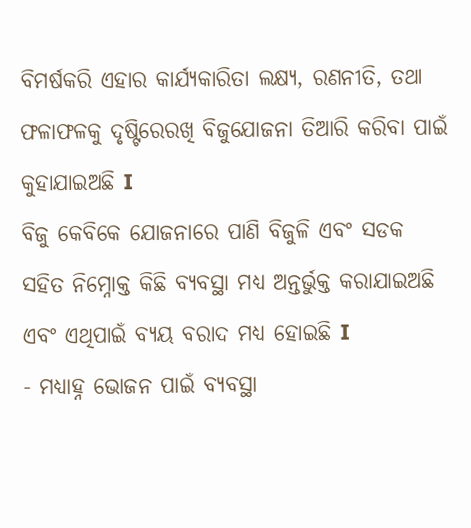ବିମର୍ଷକରି ଏହାର କାର୍ଯ୍ୟକାରିତା ଲକ୍ଷ୍ୟ, ରଣନୀତି, ତଥା ଫଳାଫଳକୁ ଦୃଷ୍ଟିରେରଖି ବିଜୁଯୋଜନା ତିଆରି କରିବା ପାଇଁ କୁହାଯାଇଅଛି I
ବିଜୁ କେବିକେ ଯୋଜନାରେ ପାଣି ବିଜୁଳି ଏବଂ ସଡକ ସହିତ ନିମ୍ନୋକ୍ତ କିଛି ବ୍ୟବସ୍ଥା ମଧ୍ୟ ଅନ୍ତର୍ଭୁକ୍ତ କରାଯାଇଅଛି ଏବଂ ଏଥିପାଇଁ ବ୍ୟୟ ବରାଦ ମଧ୍ୟ ହୋଇଛି I
- ମଧ୍ୟାହ୍ନ ଭୋଜନ ପାଇଁ ବ୍ୟବସ୍ଥା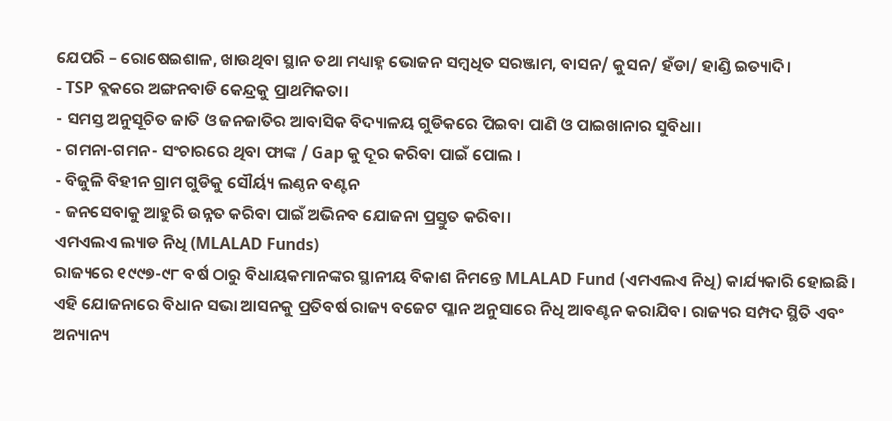ଯେପରି – ରୋଷେଇଶାଳ, ଖାଉଥିବା ସ୍ଥାନ ତଥା ମଧ୍ୟାହ୍ନ ଭୋଜନ ସମ୍ବଧିତ ସରଞ୍ଜାମ, ବାସନ/ କୁସନ/ ହଁଡା/ ହାଣ୍ଡି ଇତ୍ୟାଦି।
- TSP ବ୍ଲକରେ ଅଙ୍ଗନବାଡି କେନ୍ଦ୍ରକୁ ପ୍ରାଥମିକତା।
- ସମସ୍ତ ଅନୁସୂଚିତ ଜାତି ଓ ଜନଜାତିର ଆବାସିକ ବିଦ୍ୟାଳୟ ଗୁଡିକରେ ପିଇବା ପାଣି ଓ ପାଇଖାନାର ସୁବିଧା।
- ଗମନା-ଗମନ- ସଂଚାରରେ ଥିବା ଫାଙ୍କ / Gap କୁ ଦୂର କରିବା ପାଇଁ ପୋଲ ।
- ବିଜୁଳି ବିହୀନ ଗ୍ରାମ ଗୁଡିକୁ ସୌର୍ୟ୍ୟ ଲଣ୍ଠନ ବଣ୍ଟନ
- ଜନସେବାକୁ ଆହୁରି ଉନ୍ନତ କରିବା ପାଇଁ ଅଭିନବ ଯୋଜନା ପ୍ରସ୍ତୁତ କରିବା।
ଏମଏଲଏ ଲ୍ୟାଡ ନିଧି (MLALAD Funds)
ରାଜ୍ୟରେ ୧୯୯୭-୯୮ ବର୍ଷ ଠାରୁ ବିଧାୟକମାନଙ୍କର ସ୍ଥାନୀୟ ବିକାଶ ନିମନ୍ତେ MLALAD Fund (ଏମଏଲଏ ନିଧି) କାର୍ଯ୍ୟକାରି ହୋଇଛି। ଏହି ଯୋଜନାରେ ବିଧାନ ସଭା ଆସନକୁ ପ୍ରତିବର୍ଷ ରାଜ୍ୟ ବଜେଟ ପ୍ଳାନ ଅନୁସାରେ ନିଧି ଆବଣ୍ଟନ କରାଯିବ। ରାଜ୍ୟର ସମ୍ପଦ ସ୍ଥିତି ଏବଂ ଅନ୍ୟାନ୍ୟ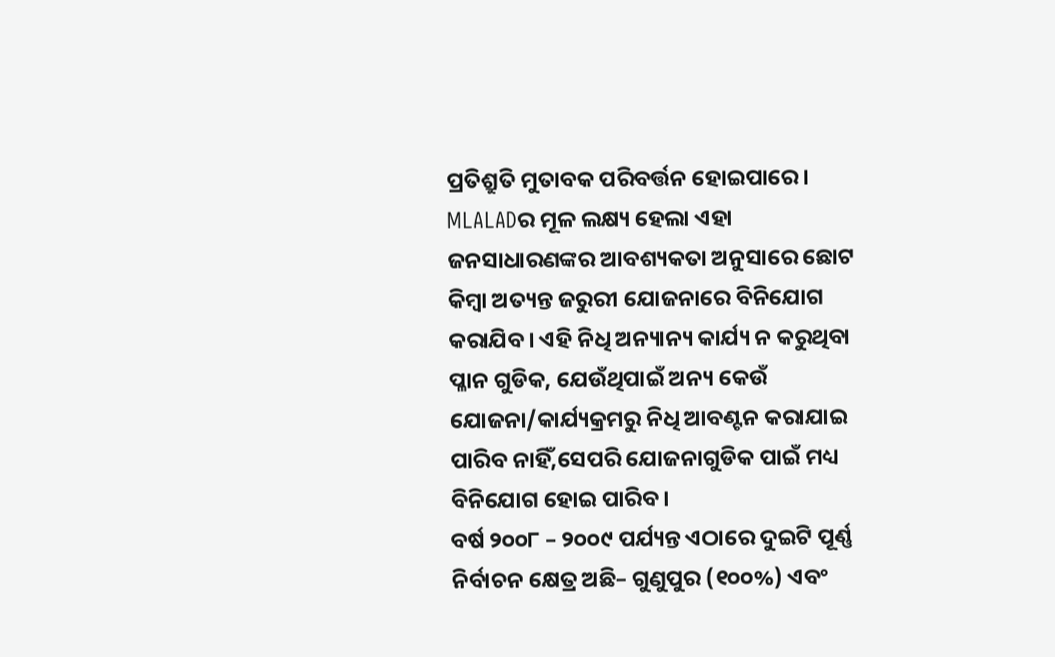ପ୍ରତିଶ୍ରୁତି ମୁତାବକ ପରିବର୍ତ୍ତନ ହୋଇପାରେ। MLALADର ମୂଳ ଲକ୍ଷ୍ୟ ହେଲା ଏହା ଜନସାଧାରଣଙ୍କର ଆବଶ୍ୟକତା ଅନୁସାରେ ଛୋଟ କିମ୍ବା ଅତ୍ୟନ୍ତ ଜରୁରୀ ଯୋଜନାରେ ବିନିଯୋଗ କରାଯିବ। ଏହି ନିଧି ଅନ୍ୟାନ୍ୟ କାର୍ଯ୍ୟ ନ କରୁଥିବା ପ୍ଳାନ ଗୁଡିକ, ଯେଉଁଥିପାଇଁ ଅନ୍ୟ କେଉଁ ଯୋଜନା/କାର୍ଯ୍ୟକ୍ରମରୁ ନିଧି ଆବଣ୍ଟନ କରାଯାଇ ପାରିବ ନାହିଁ,ସେପରି ଯୋଜନାଗୁଡିକ ପାଇଁ ମଧ୍ୟ ବିନିଯୋଗ ହୋଇ ପାରିବ।
ବର୍ଷ ୨୦୦୮ – ୨୦୦୯ ପର୍ଯ୍ୟନ୍ତ ଏଠାରେ ଦୁଇଟି ପୂର୍ଣ୍ଣ ନିର୍ବାଚନ କ୍ଷେତ୍ର ଅଛି– ଗୁଣୁପୁର (୧୦୦%) ଏବଂ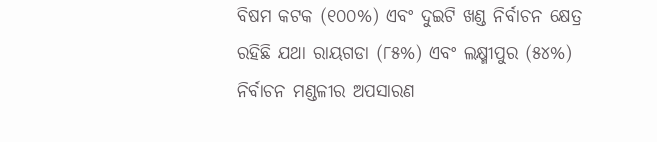ବିଷମ କଟକ (୧୦୦%) ଏବଂ ଦୁଇଟି ଖଣ୍ଡ ନିର୍ବାଚନ କ୍ଷେତ୍ର ରହିଛି ଯଥା ରାୟଗଡା (୮୫%) ଏବଂ ଲକ୍ଷ୍ମୀପୁର (୫୪%) ନିର୍ବାଚନ ମଣ୍ଡଳୀର ଅପସାରଣ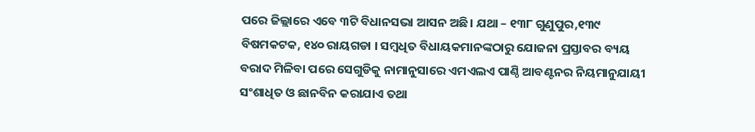ପରେ ଜିଲ୍ଲାରେ ଏବେ ୩ଟି ବିଧାନସଭା ଆସନ ଅଛି। ଯଥା – ୧୩୮ ଗୁଣୁପୁର,୧୩୯ ବିଷମକଟକ, ୧୪୦ ରାୟଗଡା । ସମ୍ବଧିତ ବିଧାୟକମାନଙ୍କଠାରୁ ଯୋଜନା ପ୍ରସ୍ତାବର ବ୍ୟୟ ବରାଦ ମିଳିବା ପରେ ସେଗୁଡିକୁ ନାମାନୁସାରେ ଏମଏଲଏ ପାଣ୍ଠି ଆବଣ୍ଟନର ନିୟମାନୁଯାୟୀ ସଂଶାଧିତ ଓ ଛାନବିନ କରାଯାଏ ତଥା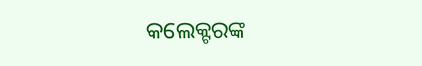କଲେକ୍ଟରଙ୍କ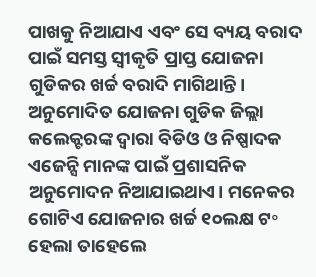ପାଖକୁ ନିଆଯାଏ ଏବଂ ସେ ବ୍ୟୟ ବରାଦ ପାଇଁ ସମସ୍ତ ସ୍ବୀକୃତି ପ୍ରାପ୍ତ ଯୋଜନା ଗୁଡିକର ଖର୍ଚ୍ଚ ବରାଦି ମାଗିଥାନ୍ତି। ଅନୁମୋଦିତ ଯୋଜନା ଗୁଡିକ ଜିଲ୍ଲା କଲେକ୍ଟରଙ୍କ ଦ୍ଵାରା ବିଡିଓ ଓ ନିଷ୍ପାଦକ ଏଜେନ୍ସି ମାନଙ୍କ ପାଇଁ ପ୍ରଶାସନିକ ଅନୁମୋଦନ ନିଆଯାଇଥାଏ। ମନେକର ଗୋଟିଏ ଯୋଜନାର ଖର୍ଚ୍ଚ ୧୦ଲକ୍ଷ ଟ॰ ହେଲା ତାହେଲେ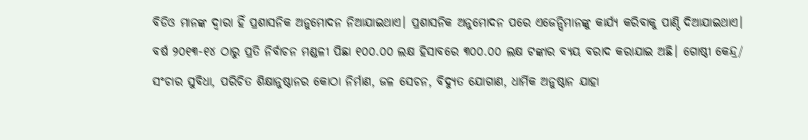ବିଡିଓ ମାନଙ୍କ ଦ୍ଵାରା ହିଁ ପ୍ରଶାସନିକ ଅନୁମୋଦନ ନିଆଯାଇଥାଏ। ପ୍ରଶାସନିକ ଅନୁମୋଦନ ପରେ ଏଜେନ୍ସିମାନଙ୍କୁ କାର୍ଯ୍ୟ କରିବାକୁ ପାଣ୍ଠି ଦିଆଯାଇଥାଏ। ବର୍ଷ ୨୦୧୩-୧୪ ଠାରୁ ପ୍ରତି ନିର୍ବାଚନ ମଣ୍ଡଳୀ ପିଛା ୧୦୦.୦୦ ଲକ୍ଷ ହିସାବରେ ୩୦୦.୦୦ ଲକ୍ଷ ଟଙ୍କାର ବ୍ୟୟ ବରାଦ କରାଯାଇ ଅଛି। ଗୋଷ୍ଠୀ କେନ୍ଦ୍ର/ ସଂଚାର ସୁବିଧା, ପରିଚିତ ଶିକ୍ଷାନୁଷ୍ଠାନର କୋଠା ନିର୍ମାଣ, ଜଳ ସେଚନ, ବିଦ୍ୟୁତ ଯୋଗାଣ, ଧାର୍ମିକ ଅନୁଷ୍ଠାନ ଯାହା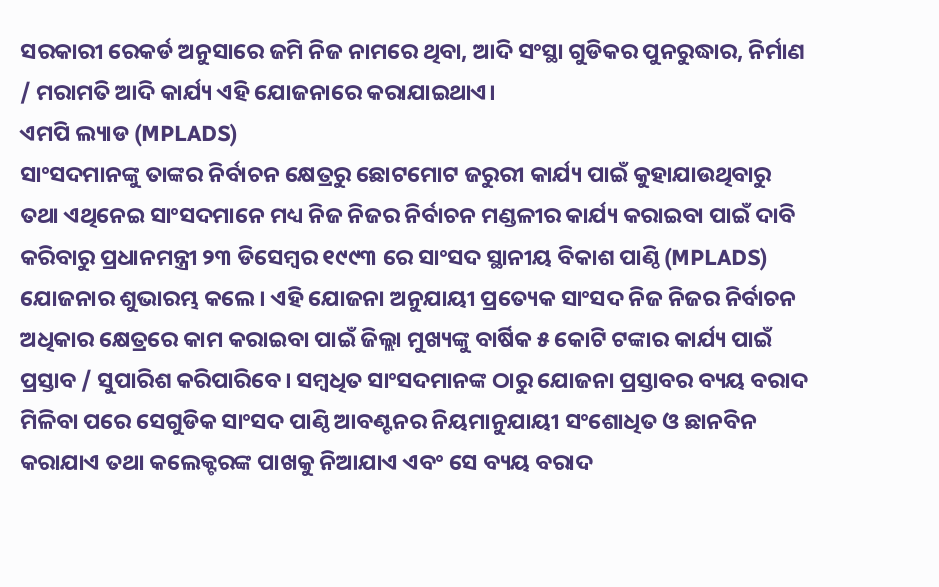ସରକାରୀ ରେକର୍ଡ ଅନୁସାରେ ଜମି ନିଜ ନାମରେ ଥିବା, ଆଦି ସଂସ୍ଥା ଗୁଡିକର ପୁନରୁଦ୍ଧାର, ନିର୍ମାଣ / ମରାମତି ଆଦି କାର୍ଯ୍ୟ ଏହି ଯୋଜନାରେ କରାଯାଇଥାଏ।
ଏମପି ଲ୍ୟାଡ (MPLADS)
ସାଂସଦମାନଙ୍କୁ ତାଙ୍କର ନିର୍ବାଚନ କ୍ଷେତ୍ରରୁ ଛୋଟମୋଟ ଜରୁରୀ କାର୍ଯ୍ୟ ପାଇଁ କୁହାଯାଉଥିବାରୁ ତଥା ଏଥିନେଇ ସାଂସଦମାନେ ମଧ୍ୟ ନିଜ ନିଜର ନିର୍ବାଚନ ମଣ୍ଡଳୀର କାର୍ଯ୍ୟ କରାଇବା ପାଇଁ ଦାବି କରିବାରୁ ପ୍ରଧାନମନ୍ତ୍ରୀ ୨୩ ଡିସେମ୍ବର ୧୯୯୩ ରେ ସାଂସଦ ସ୍ଥାନୀୟ ବିକାଶ ପାଣ୍ଠି (MPLADS) ଯୋଜନାର ଶୁଭାରମ୍ଭ କଲେ। ଏହି ଯୋଜନା ଅନୁଯାୟୀ ପ୍ରତ୍ୟେକ ସାଂସଦ ନିଜ ନିଜର ନିର୍ବାଚନ ଅଧିକାର କ୍ଷେତ୍ରରେ କାମ କରାଇବା ପାଇଁ ଜିଲ୍ଲା ମୁଖ୍ୟଙ୍କୁ ବାର୍ଷିକ ୫ କୋଟି ଟଙ୍କାର କାର୍ଯ୍ୟ ପାଇଁ ପ୍ରସ୍ତାବ / ସୁପାରିଶ କରିପାରିବେ। ସମ୍ବଧିତ ସାଂସଦମାନଙ୍କ ଠାରୁ ଯୋଜନା ପ୍ରସ୍ତାବର ବ୍ୟୟ ବରାଦ ମିଳିବା ପରେ ସେଗୁଡିକ ସାଂସଦ ପାଣ୍ଠି ଆବଣ୍ଟନର ନିୟମାନୁଯାୟୀ ସଂଶୋଧିତ ଓ ଛାନବିନ କରାଯାଏ ତଥା କଲେକ୍ଟରଙ୍କ ପାଖକୁ ନିଆଯାଏ ଏବଂ ସେ ବ୍ୟୟ ବରାଦ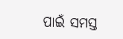ପାଇଁ ସମସ୍ତ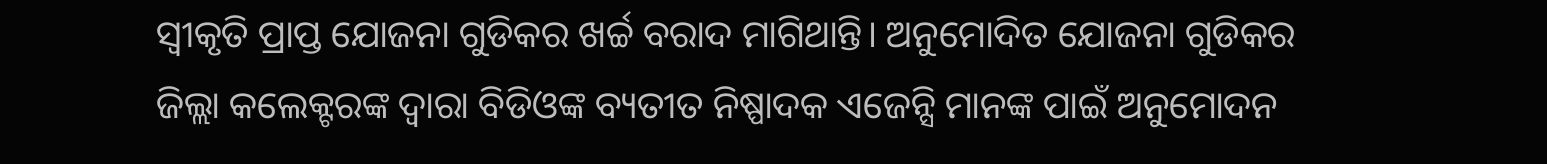ସ୍ଵୀକୃତି ପ୍ରାପ୍ତ ଯୋଜନା ଗୁଡିକର ଖର୍ଚ୍ଚ ବରାଦ ମାଗିଥାନ୍ତି। ଅନୁମୋଦିତ ଯୋଜନା ଗୁଡିକର ଜିଲ୍ଲା କଲେକ୍ଟରଙ୍କ ଦ୍ଵାରା ବିଡିଓଙ୍କ ବ୍ୟତୀତ ନିଷ୍ପାଦକ ଏଜେନ୍ସି ମାନଙ୍କ ପାଇଁ ଅନୁମୋଦନ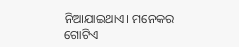ନିଆଯାଇଥାଏ। ମନେକର ଗୋଟିଏ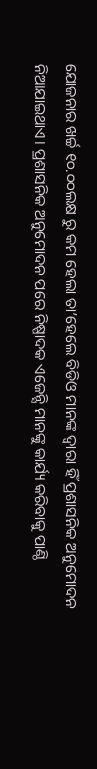ଯୋଜନାର ଖର୍ଚ୍ଚ ୧୦.୦୦ଲକ୍ଷ ରୁ କମ ହେଲା ତା’ହେଲେ ବିଡିଓ ମାନଙ୍କ ଦ୍ଵାରା ହିଁ ପ୍ରଶାସନିକ ଅନୁମୋଦନ ନିଆଯାଇଥାଏ। ପ୍ରଶାସନିକ ଅନୁମୋଦନ ପରେ ନିଷ୍ପାଦକ ଏଜେନ୍ସି ମାନଙ୍କୁ କାର୍ଯ୍ୟ କରିବାକୁ ପାଣ୍ଠି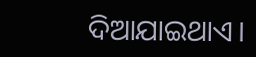ଦିଆଯାଇଥାଏ।